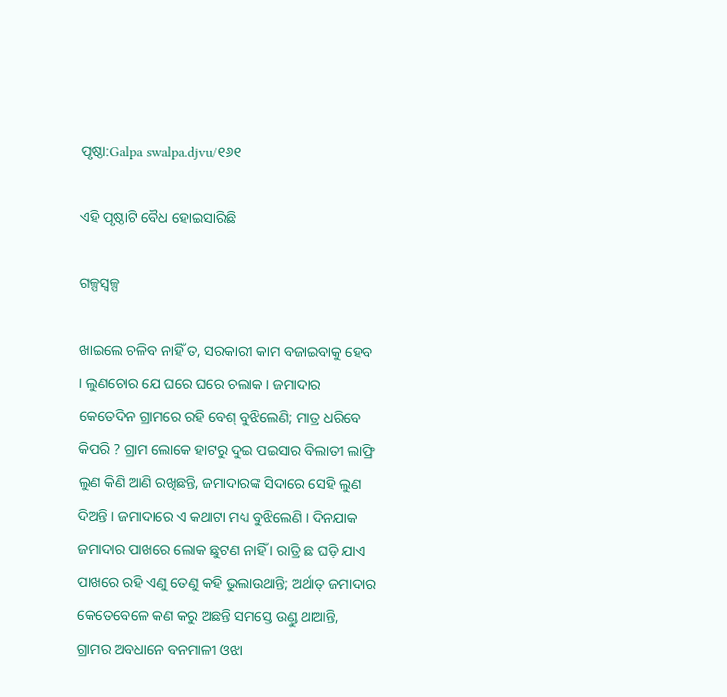ପୃଷ୍ଠା:Galpa swalpa.djvu/୧୬୧

ଏହି ପୃଷ୍ଠାଟି ବୈଧ ହୋଇସାରିଛି

ଗଳ୍ପସ୍ୱଳ୍ପ

ଖାଇଲେ ଚଳିବ ନାହିଁ ତ, ସରକାରୀ କାମ ବଜାଇବାକୁ ହେବ । ଲୁଣଚୋର ଯେ ଘରେ ଘରେ ଚଲାକ । ଜମାଦାର କେତେଦିନ ଗ୍ରାମରେ ରହି ବେଶ୍ ବୁଝିଲେଣି; ମାତ୍ର ଧରିବେ କିପରି ? ଗ୍ରାମ ଲୋକେ ହାଟରୁ ଦୁଇ ପଇସାର ବିଲାତୀ ଲାଫ୍ରି ଲୁଣ କିଣି ଆଣି ରଖିଛନ୍ତି, ଜମାଦାରଙ୍କ ସିଦାରେ ସେହି ଲୁଣ ଦିଅନ୍ତି । ଜମାଦାରେ ଏ କଥାଟା ମଧ୍ୟ ବୁଝିଲେଣି । ଦିନଯାକ ଜମାଦାର ପାଖରେ ଲୋକ ଛୁଟଣ ନାହିଁ । ରାତ୍ରି ଛ ଘଡ଼ି ଯାଏ ପାଖରେ ରହି ଏଣୁ ତେଣୁ କହି ଭୁଲାଉଥାନ୍ତି; ଅର୍ଥାତ୍ ଜମାଦାର କେତେବେଳେ କଣ କରୁ ଅଛନ୍ତି ସମସ୍ତେ ଉଣ୍ଡୁ ଥାଆନ୍ତି, ଗ୍ରାମର ଅବଧାନେ ବନମାଳୀ ଓଝା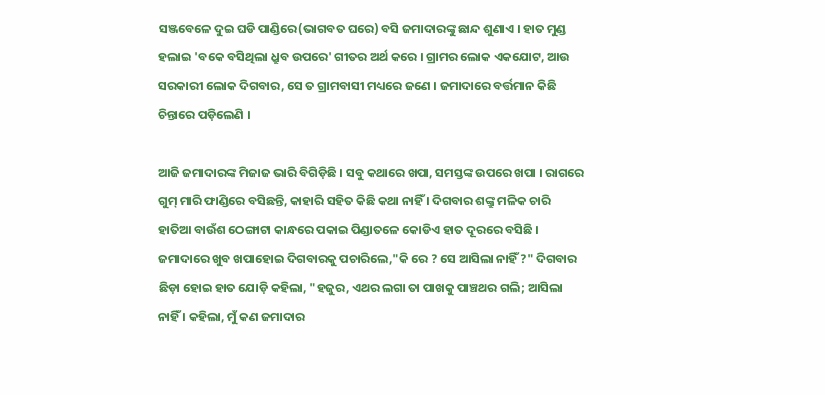ସଞ୍ଜବେଳେ ଦୁଇ ଘଡି ପାଣ୍ଡିରେ(ଭାଗବତ ଘରେ) ବସି ଜମାଦାରଙ୍କୁ ଛାନ୍ଦ ଶୁଣାଏ । ହାତ ମୁଣ୍ଡ ହଲାଇ 'ବକେ ବସିଥିଲା ଧ୍ରୁବ ଉପରେ' ଗୀତର ଅର୍ଥ କରେ । ଗ୍ରାମର ଲୋକ ଏକଯୋଟ, ଆଉ ସରକାରୀ ଲୋକ ଦିଗବାର, ସେ ତ ଗ୍ରାମବାସୀ ମଧ୍ୟରେ ଜଣେ । ଜମାଦାରେ ବର୍ତ୍ତମାନ କିଛି ଚିନ୍ତାରେ ପଡ଼ିଲେଣି ।

ଆଜି ଜମାଦାରଙ୍କ ମିଜାଜ ଭାରି ବିଗିଡ଼ିଛି । ସବୁ କଥାରେ ଖପା, ସମସ୍ତଙ୍କ ଉପରେ ଖପା । ରାଗରେ ଗୁମ୍ ମାରି ଫାଣ୍ଡିରେ ବସିଛନ୍ତି, କାହାରି ସହିତ କିଛି କଥା ନାହିଁ । ଦିଗବାର ଶଙ୍କ୍ରୁ ମଳିକ ଚାରି ହାତିଆ ବାଉଁଶ ଠେଙ୍ଗାଟା କାନ୍ଧରେ ପକାଇ ପିଣ୍ଡାତଳେ କୋଡିଏ ହାତ ଦୂରରେ ବସିଛି । ଜମାଦାରେ ଖୁବ ଖପାହୋଇ ଦିଗବାରକୁ ପଚାରିଲେ,"କି ରେ ? ସେ ଆସିଲା ନାହିଁ ?" ଦିଗବାର ଛିଡ଼ା ହୋଇ ହାତ ଯୋଡ଼ି କହିଲା, "ହଜୁର, ଏଥର ଲଗା ତା ପାଖକୁ ପାଞ୍ଚଥର ଗଲି; ଆସିଲା ନାହିଁ । କହିଲା, ମୁଁ କଣ ଜମାଦାର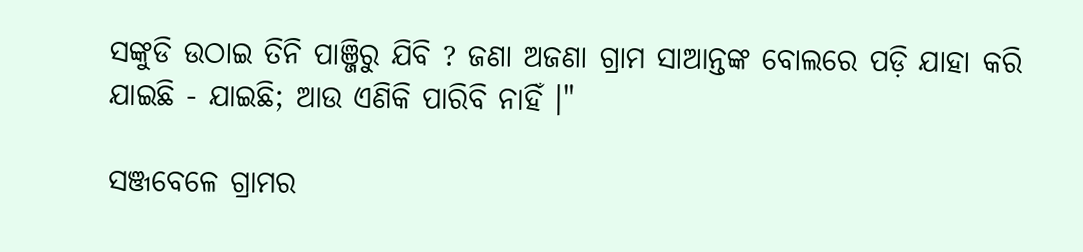ସଙ୍କୁଡି ଉଠାଇ ତିନି ପାଞ୍ଜିରୁ ଯିବି ? ଜଣା ଅଜଣା ଗ୍ରାମ ସାଆନ୍ତଙ୍କ ବୋଲରେ ପଡ଼ି ଯାହା କରି ଯାଇଛି - ଯାଇଛି; ଆଉ ଏଣିକି ପାରିବି ନାହିଁ ।"

ସଞ୍ଜବେଳେ ଗ୍ରାମର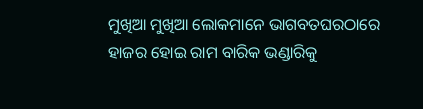ମୁଖିଆ ମୁଖିଆ ଲୋକମାନେ ଭାଗବତଘରଠାରେ ହାଜର ହୋଇ ରାମ ବାରିକ ଭଣ୍ଡାରିକୁ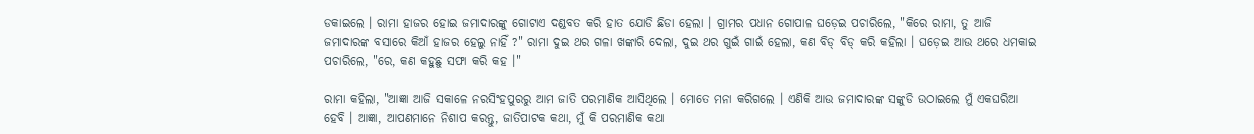ଡକାଇଲେ । ରାମା ହାଜର ହୋଇ ଜମାଦାରଙ୍କୁ ଗୋଟାଏ ଦଣ୍ଡବତ କରି ହାତ ଯୋଡି ଛିଡା ହେଲା । ଗ୍ରାମର ପଧାନ ଗୋପାଳ ଘଡ଼େଇ ପଚାରିଲେ, "କିରେ ରାମା, ତୁ ଆଜି ଜମାଦାରଙ୍କ ବସାରେ କିଆଁ ହାଜର ହେଲୁ ନାହିଁ ?" ରାମା ଦୁଇ ଥର ଗଳା ଖଙ୍କାରି ଦେଲା, ଦୁଇ ଥର ଗୁଇଁ ଗାଇଁ ହେଲା, କଣ ବିଡ୍ ବିଡ୍ କରି କହିଲା । ଘଡ଼େଇ ଆଉ ଥରେ ଧମକାଇ ପଚାରିଲେ, "ରେ, କଣ କହୁଛୁ ସଫା କରି କହ ।"

ରାମା କହିଲା, "ଆଜ୍ଞା ଆଜି ସକାଳେ ନରସିଂହପୁରରୁ ଆମ ଜାତି ପରମାଣିକ ଆସିଥିଲେ । ମୋତେ ମନା କରିଗଲେ । ଏଣିକି ଆଉ ଜମାଦାରଙ୍କ ସଙ୍କୁଡି ଉଠାଇଲେ ମୁଁ ଏକଘରିଆ ହେବି । ଆଜ୍ଞା, ଆପଣମାନେ ନିଶାପ କରନ୍ତୁ, ଜାତିପାଟକ କଥା, ମୁଁ କି ପରମାଣିକ କଥା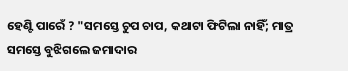ହେଣ୍ଟି ପାରେଁ ? "ସମସ୍ତେ ଚୁପ ଚାପ, କଥାଟା ଫିଟିଲା ନାହିଁ; ମାତ୍ର ସମସ୍ତେ ବୁଝିଗଲେ ଜମାଦାର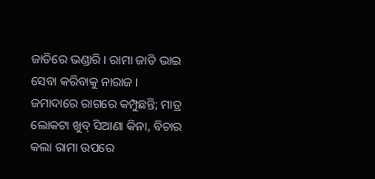ଜାତିରେ ଭଣ୍ଡାରି । ରାମା ଜାତି ଭାଇ ସେବା କରିବାକୁ ନାରାଜ । ଜମାଦାରେ ରାଗରେ କମ୍ପୁଛନ୍ତି; ମାତ୍ର ଲୋକଟା ଖୁବ୍ ସିଆଣା କିନା, ବିଚାର କଲା ରାମା ଉପରେ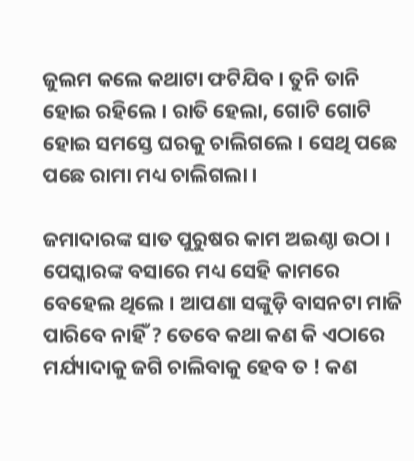ଜୁଲମ କଲେ କଥାଟା ଫଟିଯିବ । ତୁନି ତାନି ହୋଇ ରହିଲେ । ରାତି ହେଲା, ଗୋଟି ଗୋଟି ହୋଇ ସମସ୍ତେ ଘରକୁ ଚାଲିଗଲେ । ସେଥି ପଛେ ପଛେ ରାମା ମଧ୍ୟ ଚାଲିଗଲା ।

ଜମାଦାରଙ୍କ ସାତ ପୁରୁଷର କାମ ଅଇଣ୍ଠା ଉଠା । ପେସ୍କାରଙ୍କ ବସାରେ ମଧ୍ୟ ସେହି କାମରେ ବେହେଲ ଥିଲେ । ଆପଣା ସଙ୍କୁଡ଼ି ବାସନଟା ମାଜି ପାରିବେ ନାହିଁ ? ତେବେ କଥା କଣ କି ଏଠାରେ ମର୍ଯ୍ୟାଦାକୁ ଜଗି ଚାଲିବାକୁ ହେବ ତ ! କଣ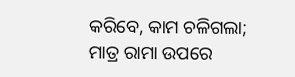କରିବେ, କାମ ଚଳିଗଲା; ମାତ୍ର ରାମା ଉପରେ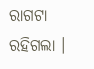ରାଗଟା ରହିଗଲା ।